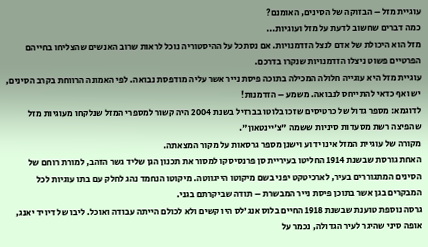עוגיית מזל – הבזוקה של הסינים, האומנם?
כמה דברים שחשוב לדעת על מזל ועוגיות...
מזל הוא היכולת של אדם לנצל הזדמנויות. אם נסתכל על ההיסטוריה נוכל לראות שרוב האנשים שהצליחו בחייהם הפרטיים פשוט ניצלו הזדמנויות שנקרו בדרכם.
עוגיית מזל היא עוגייה חלולה המכילה בתוכה פיסת נייר אשר עליה מודפסת נבואה. לפי האמונה הרווחת בקרב הסינים, יש ואף כדאי להתייחס לנבואה. משמע – הזדמנות!
לדוגמא: מספר גדול של כרטיסים שזכו בלוטו בברזיל בשנת 2004 היה קשור למספרי המזל שנלקחו מעוגיות מזל שהפיצה רשת מסעדות סיניות ששמה "צ'יינטאון".
מקורה של עוגיית המזל אינו ידוע וישנן מספר גרסאות על מקור המצאתה.
האחת גורסת שבשנת 1914 החליטו בעיריית סן פרנסיסקו למסור את תכנון הגן שליד גשר הזהב, למורת רוחם של הסינים המתגוררים בעיר, לארכיטקט יפני בשם מיקוטו הייגווטה. מיקוטו הנחמד נהג לחלק עם בתו עוגיות לכל המבקרים בגן אשר בתוכן פיסת נייר המבשרת – תודה שביקרתם בגני.
גרסה נוספת טוענת שבשנת 1918 החיים בלוס אנג'לס היו קשים ולא לכולם הייתה עבודה ואוכל. ליבו של דיויד יאנג, אופה סיני שהיגר לעיר הגדולה, נכמר על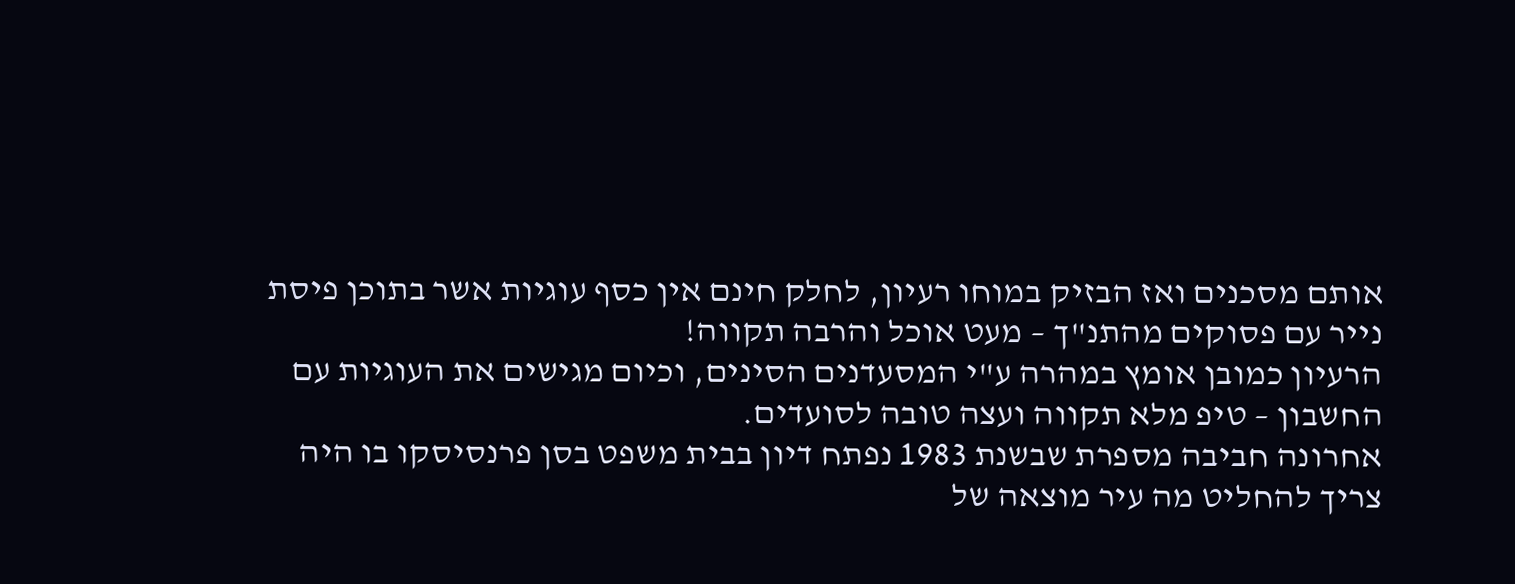אותם מסכנים ואז הבזיק במוחו רעיון, לחלק חינם אין כסף עוגיות אשר בתוכן פיסת נייר עם פסוקים מהתנ"ך – מעט אוכל והרבה תקווה!
הרעיון כמובן אומץ במהרה ע"י המסעדנים הסינים, וכיום מגישים את העוגיות עם החשבון – טיפ מלא תקווה ועצה טובה לסועדים.
אחרונה חביבה מספרת שבשנת 1983 נפתח דיון בבית משפט בסן פרנסיסקו בו היה צריך להחליט מה עיר מוצאה של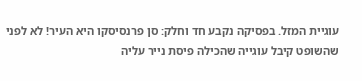עוגיית המזל. בפסיקה נקבע חד וחלק: סן פרנסיסקו היא העיר! לא לפני שהשופט קיבל עוגייה שהכילה פיסת נייר עליה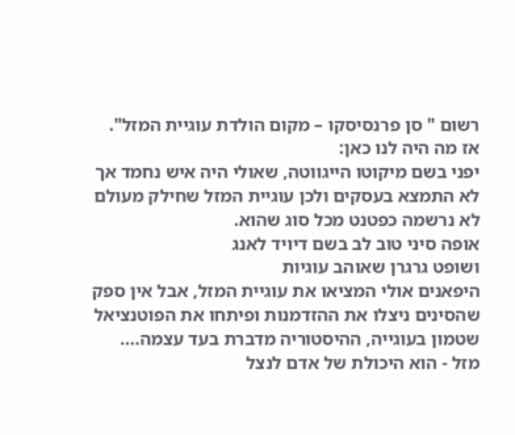רשום " סן פרנסיסקו – מקום הולדת עוגיית המזל".
אז מה היה לנו כאן:
יפני בשם מיקוטו הייגווטה, שאולי היה איש נחמד אך לא התמצא בעסקים ולכן עוגיית המזל שחילק מעולם לא נרשמה כפטנט מכל סוג שהוא.
אופה סיני טוב לב בשם דיויד לאנג
ושופט גרגרן שאוהב עוגיות
היפאנים אולי המציאו את עוגיית המזל, אבל אין ספק שהסינים ניצלו את ההזדמנות ופיתחו את הפוטנציאל שטמון בעוגייה, ההיסטוריה מדברת בעד עצמה....
מזל - הוא היכולת של אדם לנצל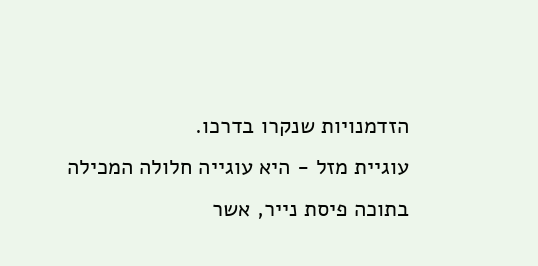הזדמנויות שנקרו בדרכו.
עוגיית מזל - היא עוגייה חלולה המכילה בתוכה פיסת נייר, אשר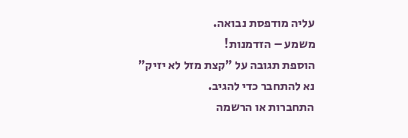עליה מודפסת נבואה.
משמע – הזדמנות!
הוספת תגובה על "קצת מזל לא יזיק"
נא להתחבר כדי להגיב.
התחברות או הרשמה